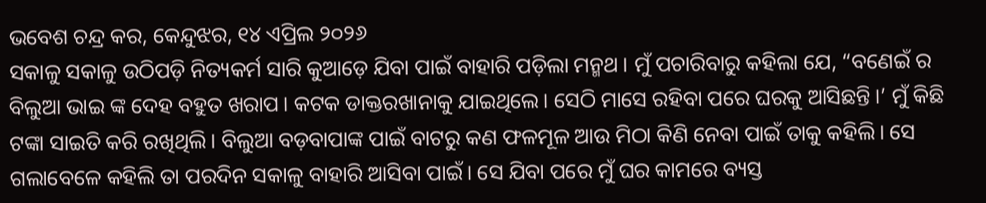ଭବେଶ ଚନ୍ଦ୍ର କର, କେନ୍ଦୁଝର, ୧୪ ଏପ୍ରିଲ ୨୦୨୬
ସକାଳୁ ସକାଳୁ ଉଠିପଡ଼ି ନିତ୍ୟକର୍ମ ସାରି କୁଆଡ଼େ ଯିବା ପାଇଁ ବାହାରି ପଡ଼ିଲା ମନ୍ମଥ। ମୁଁ ପଚାରିବାରୁ କହିଲା ଯେ, “ବଣେଇଁ ର ବିଲୁଆ ଭାଇ ଙ୍କ ଦେହ ବହୁତ ଖରାପ। କଟକ ଡାକ୍ତରଖାନାକୁ ଯାଇଥିଲେ। ସେଠି ମାସେ ରହିବା ପରେ ଘରକୁ ଆସିଛନ୍ତି।’ ମୁଁ କିଛି ଟଙ୍କା ସାଇତି କରି ରଖିଥିଲି। ବିଲୁଆ ବଡ଼ବାପାଙ୍କ ପାଇଁ ବାଟରୁ କଣ ଫଳମୂଳ ଆଉ ମିଠା କିଣି ନେବା ପାଇଁ ତାକୁ କହିଲି। ସେ ଗଲାବେଳେ କହିଲି ତା ପରଦିନ ସକାଳୁ ବାହାରି ଆସିବା ପାଇଁ। ସେ ଯିବା ପରେ ମୁଁ ଘର କାମରେ ବ୍ୟସ୍ତ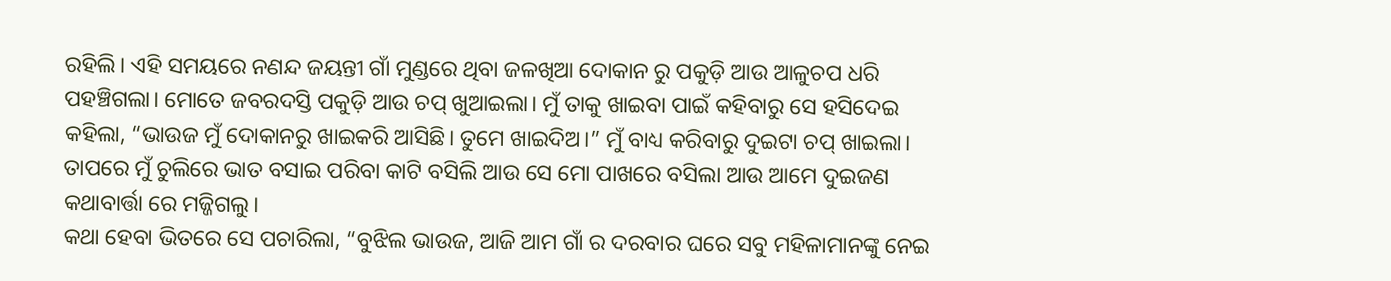ରହିଲି। ଏହି ସମୟରେ ନଣନ୍ଦ ଜୟନ୍ତୀ ଗାଁ ମୁଣ୍ଡରେ ଥିବା ଜଳଖିଆ ଦୋକାନ ରୁ ପକୁଡ଼ି ଆଉ ଆଳୁଚପ ଧରି ପହଞ୍ଚିଗଲା। ମୋତେ ଜବରଦସ୍ତି ପକୁଡ଼ି ଆଉ ଚପ୍ ଖୁଆଇଲା। ମୁଁ ତାକୁ ଖାଇବା ପାଇଁ କହିବାରୁ ସେ ହସିଦେଇ କହିଲା, “ଭାଉଜ ମୁଁ ଦୋକାନରୁ ଖାଇକରି ଆସିଛି। ତୁମେ ଖାଇଦିଅ।” ମୁଁ ବାଧ୍ୟ କରିବାରୁ ଦୁଇଟା ଚପ୍ ଖାଇଲା। ତାପରେ ମୁଁ ଚୁଲିରେ ଭାତ ବସାଇ ପରିବା କାଟି ବସିଲି ଆଉ ସେ ମୋ ପାଖରେ ବସିଲା ଆଉ ଆମେ ଦୁଇଜଣ କଥାବାର୍ତ୍ତା ରେ ମଜ୍ଜିଗଲୁ।
କଥା ହେବା ଭିତରେ ସେ ପଚାରିଲା, “ବୁଝିଲ ଭାଉଜ, ଆଜି ଆମ ଗାଁ ର ଦରବାର ଘରେ ସବୁ ମହିଳାମାନଙ୍କୁ ନେଇ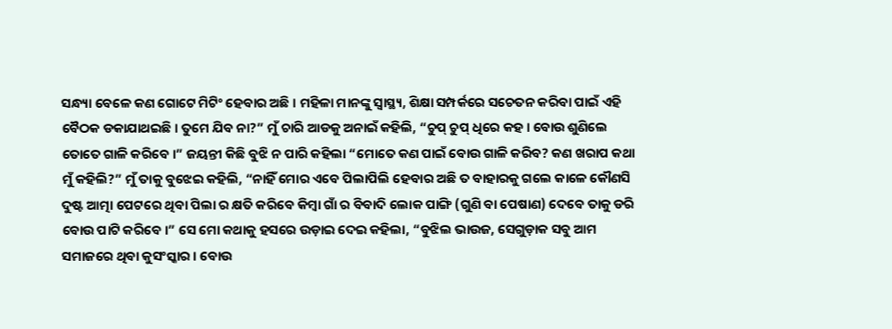ସନ୍ଧ୍ୟା ବେଳେ କଣ ଗୋଟେ ମିଟିଂ ହେବାର ଅଛି। ମହିଳା ମାନଙ୍କୁ ସ୍ବାସ୍ଥ୍ୟ, ଶିକ୍ଷା ସମ୍ପର୍କରେ ସଚେତନ କରିବା ପାଇଁ ଏହି ବୈଠକ ଡକାଯାଥଇଛି। ତୁମେ ଯିବ ନା?” ମୁଁ ଚାରି ଆଡକୁ ଅନାଇଁ କହିଲି, “ଚୁପ୍ ଚୁପ୍ ଧିରେ କହ। ବୋଉ ଶୁଣିଲେ ତୋତେ ଗାଳି କରିବେ।” ଜୟନ୍ତୀ କିଛି ବୁଝି ନ ପାରି କହିଲା “ମୋତେ କଣ ପାଇଁ ବୋଉ ଗାଳି କରିବ? କଣ ଖରାପ କଥା ମୁଁ କହିଲି?” ମୁଁ ତାକୁ ବୁଝେଇ କହିଲି, “ନାହିଁ ମୋର ଏବେ ପିଲାପିଲି ହେବାର ଅଛି ତ ବାହାରକୁ ଗଲେ କାଳେ କୌଣସି ଦୁଷ୍ଟ ଆତ୍ମା ପେଟରେ ଥିବା ପିଲା ର କ୍ଷତି କରିବେ କିମ୍ବା ଗାଁ ର ବିବାଦି ଲୋକ ପାଙ୍ଗି (ଗୁଣି ବା ପେଷାଣ) ଦେବେ ତାକୁ ଡରି ବୋଉ ପାଟି କରିବେ।” ସେ ମୋ କଥାକୁ ହସରେ ଉଡ଼ାଇ ଦେଇ କହିଲା, “ବୁଝିଲ ଭାଉଜ, ସେଗୁଡ଼ାକ ସବୁ ଆମ ସମାଜରେ ଥିବା କୁସଂସ୍କାର। ବୋଉ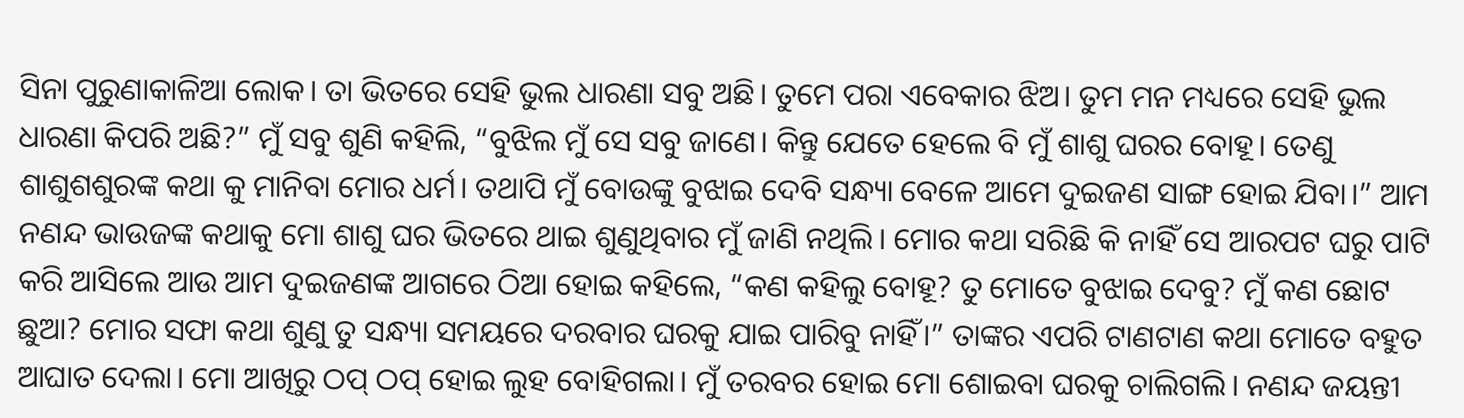ସିନା ପୁରୁଣାକାଳିଆ ଲୋକ। ତା ଭିତରେ ସେହି ଭୁଲ ଧାରଣା ସବୁ ଅଛି। ତୁମେ ପରା ଏବେକାର ଝିଅ। ତୁମ ମନ ମଧ୍ୟରେ ସେହି ଭୁଲ ଧାରଣା କିପରି ଅଛି?” ମୁଁ ସବୁ ଶୁଣି କହିଲି, “ବୁଝିଲ ମୁଁ ସେ ସବୁ ଜାଣେ। କିନ୍ତୁ ଯେତେ ହେଲେ ବି ମୁଁ ଶାଶୁ ଘରର ବୋହୂ। ତେଣୁ ଶାଶୁଶଶୁରଙ୍କ କଥା କୁ ମାନିବା ମୋର ଧର୍ମ। ତଥାପି ମୁଁ ବୋଉଙ୍କୁ ବୁଝାଇ ଦେବି ସନ୍ଧ୍ୟା ବେଳେ ଆମେ ଦୁଇଜଣ ସାଙ୍ଗ ହୋଇ ଯିବା।” ଆମ ନଣନ୍ଦ ଭାଉଜଙ୍କ କଥାକୁ ମୋ ଶାଶୁ ଘର ଭିତରେ ଥାଇ ଶୁଣୁଥିବାର ମୁଁ ଜାଣି ନଥିଲି। ମୋର କଥା ସରିଛି କି ନାହିଁ ସେ ଆରପଟ ଘରୁ ପାଟି କରି ଆସିଲେ ଆଉ ଆମ ଦୁଇଜଣଙ୍କ ଆଗରେ ଠିଆ ହୋଇ କହିଲେ, “କଣ କହିଲୁ ବୋହୂ? ତୁ ମୋତେ ବୁଝାଇ ଦେବୁ? ମୁଁ କଣ ଛୋଟ ଛୁଆ? ମୋର ସଫା କଥା ଶୁଣୁ ତୁ ସନ୍ଧ୍ୟା ସମୟରେ ଦରବାର ଘରକୁ ଯାଇ ପାରିବୁ ନାହିଁ।” ତାଙ୍କର ଏପରି ଟାଣଟାଣ କଥା ମୋତେ ବହୁତ ଆଘାତ ଦେଲା। ମୋ ଆଖିରୁ ଠପ୍ ଠପ୍ ହୋଇ ଲୁହ ବୋହିଗଲା। ମୁଁ ତରବର ହୋଇ ମୋ ଶୋଇବା ଘରକୁ ଚାଲିଗଲି। ନଣନ୍ଦ ଜୟନ୍ତୀ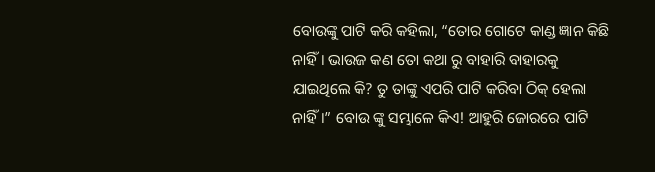ବୋଉଙ୍କୁ ପାଟି କରି କହିଲା, “ତୋର ଗୋଟେ କାଣ୍ଡ ଜ୍ଞାନ କିଛି ନାହିଁ। ଭାଉଜ କଣ ତୋ କଥା ରୁ ବାହାରି ବାହାରକୁ ଯାଇଥିଲେ କି? ତୁ ତାଙ୍କୁ ଏପରି ପାଟି କରିବା ଠିକ୍ ହେଲା ନାହିଁ।” ବୋଉ ଙ୍କୁ ସମ୍ଭାଳେ କିଏ! ଆହୁରି ଜୋରରେ ପାଟି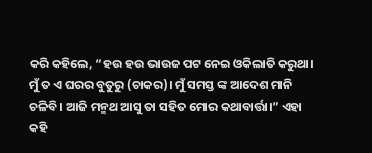କରି କହିଲେ, “ହଉ ହଉ ଭାଉଜ ପଟ ନେଇ ଓକିଲାତି କରୁଥା। ମୁଁ ତ ଏ ଘରର ବୁତୁରୁ (ଚାକର)। ମୁଁ ସମସ୍ତ ଙ୍କ ଆଦେଶ ମାନି ଚଳିବି। ଆଜି ମନ୍ମଥ ଆସୁ ତା ସହିତ ମୋର କଥାବାର୍ତ୍ତା।” ଏହା କହି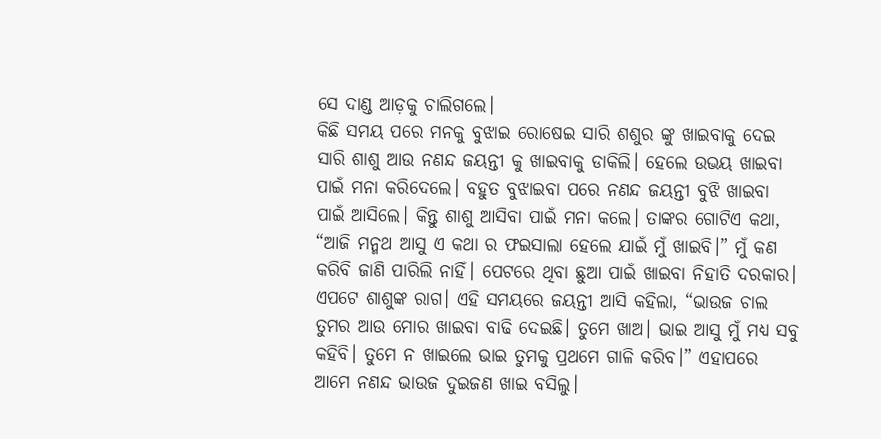ସେ ଦାଣ୍ଡ ଆଡ଼କୁ ଚାଲିଗଲେ।
କିଛି ସମୟ ପରେ ମନକୁ ବୁଝାଇ ରୋଷେଇ ସାରି ଶଶୁର ଙ୍କୁ ଖାଇବାକୁ ଦେଇ ସାରି ଶାଶୁ ଆଉ ନଣନ୍ଦ ଜୟନ୍ତୀ କୁ ଖାଇବାକୁ ଡାକିଲି। ହେଲେ ଉଭୟ ଖାଇବା ପାଇଁ ମନା କରିଦେଲେ। ବହୁତ ବୁଝାଇବା ପରେ ନଣନ୍ଦ ଜୟନ୍ତୀ ବୁଝି ଖାଇବା ପାଇଁ ଆସିଲେ। କିନ୍ତୁ ଶାଶୁ ଆସିବା ପାଇଁ ମନା କଲେ। ତାଙ୍କର ଗୋଟିଏ କଥା, “ଆଜି ମନ୍ମଥ ଆସୁ ଏ କଥା ର ଫଇସାଲା ହେଲେ ଯାଇଁ ମୁଁ ଖାଇବି।” ମୁଁ କଣ କରିବି ଜାଣି ପାରିଲି ନାହିଁ। ପେଟରେ ଥିବା ଛୁଆ ପାଇଁ ଖାଇବା ନିହାତି ଦରକାର। ଏପଟେ ଶାଶୁଙ୍କ ରାଗ। ଏହି ସମୟରେ ଜୟନ୍ତୀ ଆସି କହିଲା, “ଭାଉଜ ଚାଲ ତୁମର ଆଉ ମୋର ଖାଇବା ବାଢି ଦେଇଛି। ତୁମେ ଖାଅ। ଭାଇ ଆସୁ ମୁଁ ମଧ୍ୟ ସବୁ କହିବି। ତୁମେ ନ ଖାଇଲେ ଭାଇ ତୁମକୁ ପ୍ରଥମେ ଗାଳି କରିବ।” ଏହାପରେ ଆମେ ନଣନ୍ଦ ଭାଉଜ ଦୁଇଜଣ ଖାଇ ବସିଲୁ।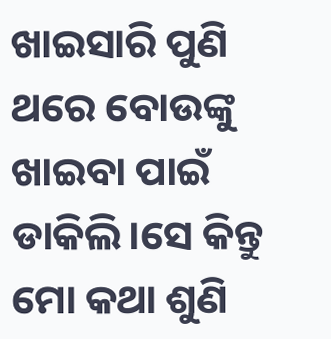ଖାଇସାରି ପୁଣି ଥରେ ବୋଉଙ୍କୁ ଖାଇବା ପାଇଁ ଡାକିଲି।ସେ କିନ୍ତୁ ମୋ କଥା ଶୁଣି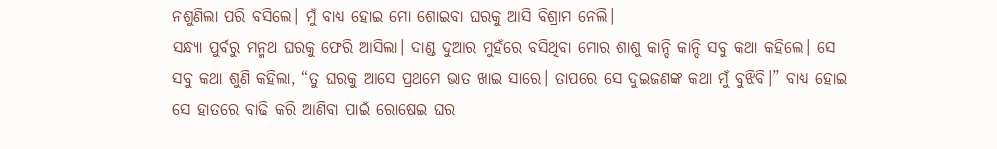ନଶୁଣିଲା ପରି ବସିଲେ। ମୁଁ ବାଧ୍ୟ ହୋଇ ମୋ ଶୋଇବା ଘରକୁ ଆସି ବିଶ୍ରାମ ନେଲି।
ସନ୍ଧ୍ୟା ପୁର୍ବରୁ ମନ୍ମଥ ଘରକୁ ଫେରି ଆସିଲା। ଦାଣ୍ଡ ଦୁଆର ମୁହଁରେ ବସିଥିବା ମୋର ଶାଶୁ କାନ୍ଦି କାନ୍ଦି ସବୁ କଥା କହିଲେ। ସେ ସବୁ କଥା ଶୁଣି କହିଲା, “ତୁ ଘରକୁ ଆସେ ପ୍ରଥମେ ଭାତ ଖାଇ ସାରେ। ତାପରେ ସେ ଦୁଇଜଣଙ୍କ କଥା ମୁଁ ବୁଝିବି।” ବାଧ୍ୟ ହୋଇ ସେ ହାତରେ ବାଢି କରି ଆଣିବା ପାଇଁ ରୋଷେଇ ଘର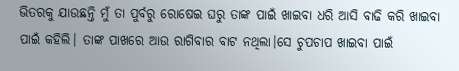ଭିତରକୁ ଯାଉଛନ୍ତି ମୁଁ ତା ପୁର୍ବରୁ ରୋଷେଇ ଘରୁ ତାଙ୍କ ପାଇଁ ଖାଇବା ଧରି ଆସି ବାଢି କରି ଖାଇବା ପାଇଁ କହିଲି। ତାଙ୍କ ପାଖରେ ଆଉ ରାଗିବାର ବାଟ ନଥିଲା।ସେ ଚୁପଚାପ ଖାଇବା ପାଇଁ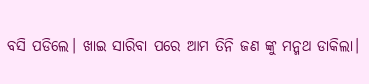ବସି ପଡିଲେ। ଖାଇ ସାରିବା ପରେ ଆମ ତିନି ଜଣ ଙ୍କୁ ମନ୍ମଥ ଡାକିଲା।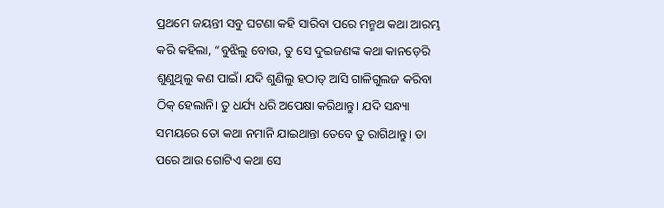ପ୍ରଥମେ ଜୟନ୍ତୀ ସବୁ ଘଟଣା କହି ସାରିବା ପରେ ମନ୍ମଥ କଥା ଆରମ୍ଭ କରି କହିଲା, “ବୁଝିଲୁ ବୋଉ, ତୁ ସେ ଦୁଇଜଣଙ୍କ କଥା କାନଡ଼େରି ଶୁଣୁଥିଲୁ କଣ ପାଇଁ। ଯଦି ଶୁଣିଲୁ ହଠାତ୍ ଆସି ଗାଳିଗୁଲଜ କରିବା ଠିକ୍ ହେଲାନି। ତୁ ଧର୍ଯ୍ୟ ଧରି ଅପେକ୍ଷା କରିଥାନ୍ତୁ। ଯଦି ସନ୍ଧ୍ୟା ସମୟରେ ତୋ କଥା ନମାନି ଯାଇଥାନ୍ତା ତେବେ ତୁ ରାଗିଥାନ୍ତୁ। ତା ପରେ ଆଉ ଗୋଟିଏ କଥା ସେ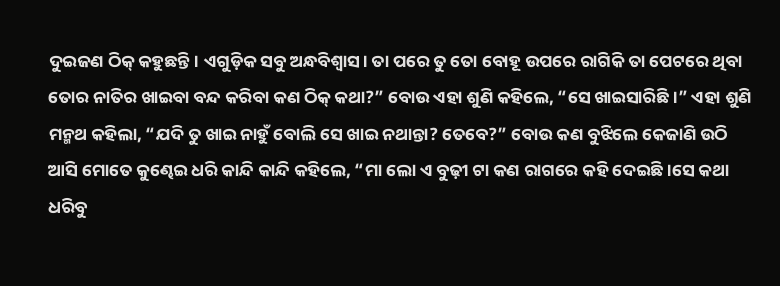ଦୁଇଜଣ ଠିକ୍ କହୁଛନ୍ତି। ଏଗୁଡ଼ିକ ସବୁ ଅନ୍ଧବିଶ୍ୱାସ। ତା ପରେ ତୁ ତୋ ବୋହୂ ଉପରେ ରାଗିକି ତା ପେଟରେ ଥିବା ତୋର ନାତିର ଖାଇବା ବନ୍ଦ କରିବା କଣ ଠିକ୍ କଥା?” ବୋଉ ଏହା ଶୁଣି କହିଲେ, “ସେ ଖାଇସାରିଛି।” ଏହା ଶୁଣି ମନ୍ମଥ କହିଲା, “ଯଦି ତୁ ଖାଇ ନାହୁଁ ବୋଲି ସେ ଖାଇ ନଥାନ୍ତା? ତେବେ?” ବୋଉ କଣ ବୁଝିଲେ କେଜାଣି ଉଠି ଆସି ମୋତେ କୁଣ୍ଢେଇ ଧରି କାନ୍ଦି କାନ୍ଦି କହିଲେ, “ମା ଲୋ ଏ ବୁଢ଼ୀ ଟା କଣ ରାଗରେ କହି ଦେଇଛି।ସେ କଥା ଧରିବୁ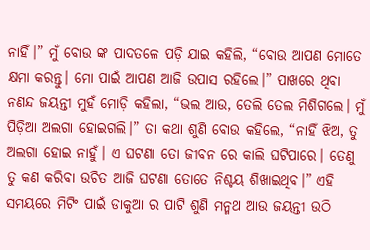ନାହିଁ।” ମୁଁ ବୋଉ ଙ୍କ ପାଦତଳେ ପଡ଼ି ଯାଇ କହିଲି, “ବୋଉ ଆପଣ ମୋତେ କ୍ଷମା କରନ୍ତୁ। ମୋ ପାଇଁ ଆପଣ ଆଜି ଉପାସ ରହିଲେ।” ପାଖରେ ଥିବା ନଣନ୍ଦ ଜୟନ୍ତୀ ମୁହଁ ମୋଡ଼ି କହିଲା, “ଭଲ ଆଉ, ତେଲି ତେଲ ମିଶିଗଲେ। ମୁଁ ପିଡ଼ିଆ ଅଲଗା ହୋଇଗଲି।” ତା କଥା ଶୁଣି ବୋଉ କହିଲେ, “ନାହିଁ ଝିଅ, ତୁ ଅଲଗା ହୋଇ ନାହୁଁ। ଏ ଘଟଣା ତୋ ଜୀବନ ରେ କାଲି ଘଟିପାରେ। ତେଣୁ ତୁ କଣ କରିବା ଉଚିତ ଆଜି ଘଟଣା ତୋତେ ନିଶ୍ଚୟ ଶିଖାଇଥିବ।” ଏହି ସମୟରେ ମିଟିଂ ପାଇଁ ଡାକୁଆ ର ପାଟି ଶୁଣି ମନ୍ମଥ ଆଉ ଜୟନ୍ତୀ ଉଠି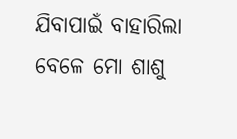ଯିବାପାଇଁ ବାହାରିଲା ବେଳେ ମୋ ଶାଶୁ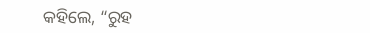କହିଲେ, “ରୁହ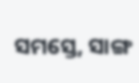ସମସ୍ତେ, ସାଙ୍ଗ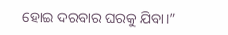ହୋଇ ଦରବାର ଘରକୁ ଯିବା।”